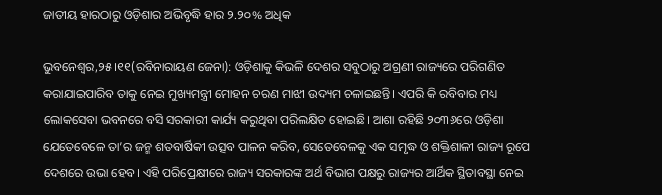ଜାତୀୟ ହାରଠାରୁ ଓଡ଼ିଶାର ଅଭିବୃଦ୍ଧି ହାର ୨.୨୦% ଅଧିକ

ଭୁବନେଶ୍ୱର,୨୫।୧୧(ରବିନାରାୟଣ ଜେନା): ଓଡ଼ିଶାକୁ କିଭଳି ଦେଶର ସବୁଠାରୁ ଅଗ୍ରଣୀ ରାଜ୍ୟରେ ପରିଗଣିତ କରାଯାଇପାରିବ ତାକୁ ନେଇ ମୁଖ୍ୟମନ୍ତ୍ରୀ ମୋହନ ଚରଣ ମାଝୀ ଉଦ୍ୟମ ଚଳାଇଛନ୍ତି। ଏପରି କି ରବିବାର ମଧ୍ୟ ଲୋକସେବା ଭବନରେ ବସି ସରକାରୀ କାର୍ଯ୍ୟ କରୁଥିବା ପରିଲକ୍ଷିତ ହୋଇଛି। ଆଶା ରହିଛି ୨୦୩୬ରେ ଓଡ଼ିଶା ଯେତେବେଳେ ତା’ର ଜନ୍ମ ଶତବାର୍ଷିକୀ ଉତ୍ସବ ପାଳନ କରିବ, ସେତେବେଳକୁ ଏକ ସମୃଦ୍ଧ ଓ ଶକ୍ତିଶାଳୀ ରାଜ୍ୟ ରୂପେ ଦେଶରେ ଉଭା ହେବ। ଏହି ପରିପ୍ରେକ୍ଷୀରେ ରାଜ୍ୟ ସରକାରଙ୍କ ଅର୍ଥ ବିଭାଗ ପକ୍ଷରୁ ରାଜ୍ୟର ଆର୍ଥିକ ସ୍ଥିତାବସ୍ଥା ନେଇ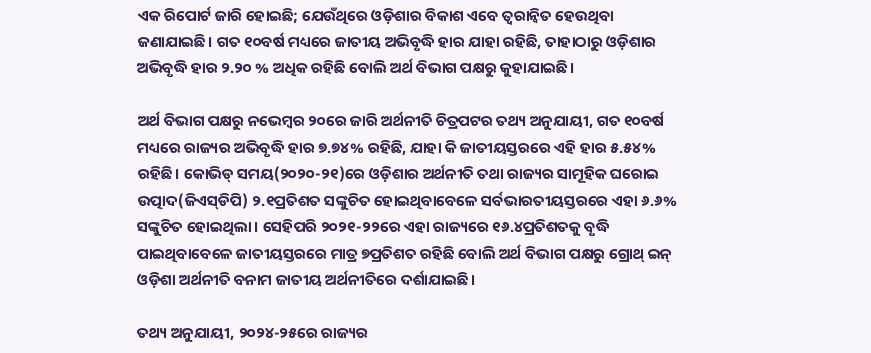ଏକ ରିପୋର୍ଟ ଜାରି ହୋଇଛି; ଯେଉଁଥିରେ ଓଡ଼ିଶାର ବିକାଶ ଏବେ ତ୍ୱରାନ୍ବିତ ହେଉଥିବା ଜଣାଯାଇଛି। ଗତ ୧୦ବର୍ଷ ମଧ୍ୟରେ ଜାତୀୟ ଅଭିବୃଦ୍ଧି ହାର ଯାହା ରହିଛି, ତାହାଠାରୁ ଓଡ଼ିଶାର ଅଭିବୃଦ୍ଧି ହାର ୨.୨୦ % ଅଧିକ ରହିଛି ବୋଲି ଅର୍ଥ ବିଭାଗ ପକ୍ଷରୁ କୁହାଯାଇଛି।

ଅର୍ଥ ବିଭାଗ ପକ୍ଷରୁ ନଭେମ୍ବର ୨୦ରେ ଜାରି ଅର୍ଥନୀତି ଚିତ୍ରପଟର ତଥ୍ୟ ଅନୁଯାୟୀ, ଗତ ୧୦ବର୍ଷ ମଧ୍ୟରେ ରାଜ୍ୟର ଅଭିବୃଦ୍ଧି ହାର ୭.୭୪% ରହିଛି, ଯାହା କି ଜାତୀୟସ୍ତରରେ ଏହି ହାର ୫.୫୪% ରହିଛି। କୋଭିଡ୍‌ ସମୟ(୨୦୨୦-୨୧)ରେ ଓଡ଼ିଶାର ଅର୍ଥନୀତି ତଥା ରାଜ୍ୟର ସାମୂହିକ ଘରୋଇ ଉତ୍ପାଦ(ଜିଏସ୍‌ଡିପି) ୨.୧ପ୍ରତିଶତ ସଙ୍କୁଚିତ ହୋଇଥିବାବେଳେ ସର୍ବଭାରତୀୟସ୍ତରରେ ଏହା ୬.୬% ସଙ୍କୁଚିତ ହୋଇଥିଲା। ସେହିପରି ୨୦୨୧-୨୨ରେ ଏହା ରାଜ୍ୟରେ ୧୬.୪ପ୍ରତିଶତକୁ ବୃଦ୍ଧି ପାଇଥିବାବେଳେ ଜାତୀୟସ୍ତରରେ ମାତ୍ର ୭ପ୍ରତିଶତ ରହିଛି ବୋଲି ଅର୍ଥ ବିଭାଗ ପକ୍ଷରୁ ଗ୍ରୋଥ୍‌ ଇନ୍‌ ଓଡ଼ିଶା ଅର୍ଥନୀତି ବନାମ ଜାତୀୟ ଅର୍ଥନୀତିରେ ଦର୍ଶାଯାଇଛି।

ତଥ୍ୟ ଅନୁଯାୟୀ, ୨୦୨୪-୨୫ରେ ରାଜ୍ୟର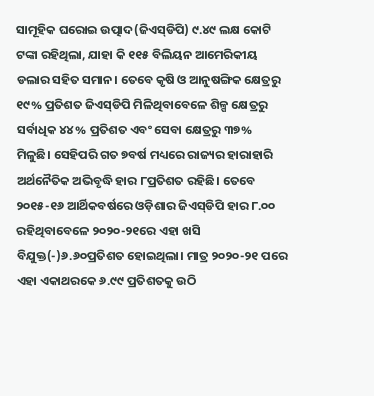ସାମୂହିକ ଘରୋଇ ଉତ୍ପାଦ(ଜିଏସ୍‌ଡିପି) ୯.୪୯ ଲକ୍ଷ କୋଟି ଟଙ୍କା ରହିଥିଲା, ଯାହା କି ୧୧୫ ବିଲିୟନ ଆମେରିକୀୟ ଡଲାର ସହିତ ସମାନ। ତେବେ କୃଷି ଓ ଆନୁଷଙ୍ଗିକ କ୍ଷେତ୍ରରୁ ୧୯% ପ୍ରତିଶତ ଜିଏସ୍‌ଡିପି ମିଳିଥିବାବେଳେ ଶିଳ୍ପ କ୍ଷେତ୍ରରୁ ସର୍ବାଧିକ ୪୪% ପ୍ରତିଶତ ଏବଂ ସେବା କ୍ଷେତ୍ରରୁ ୩୭% ମିଳୁଛି। ସେହିପରି ଗତ ୭ବର୍ଷ ମଧ୍ୟରେ ରାଜ୍ୟର ହାରାହାରି ଅର୍ଥନୈତିକ ଅଭିବୃଦ୍ଧି ହାର ୮ପ୍ରତିଶତ ରହିଛି। ତେବେ ୨୦୧୫-୧୬ ଆର୍ଥିକବର୍ଷରେ ଓଡ଼ିଶାର ଜିଏସ୍‌ଡିପି ହାର ୮.୦୦ ରହିଥିବାବେଳେ ୨୦୨୦-୨୧ରେ ଏହା ଖସି ବିଯୁକ୍ତ(-)୬.୬୦ପ୍ରତିଶତ ହୋଇଥିଲା। ମାତ୍ର ୨୦୨୦-୨୧ ପରେ ଏହା ଏକାଥରକେ ୬.୯୯ ପ୍ରତିଶତକୁ ଉଠି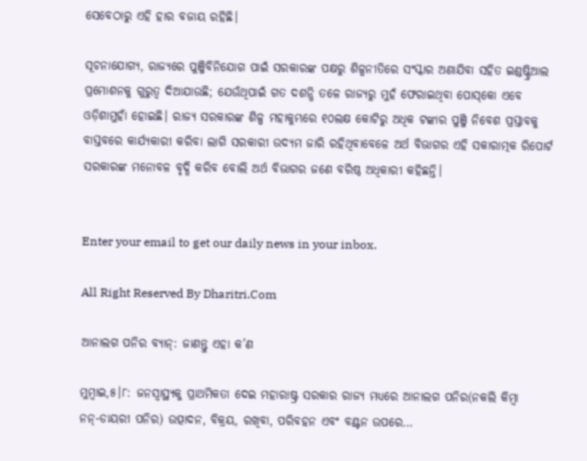ସେବେଠାରୁ ଏହି ହାର ବଜାୟ ରହିଛି।

ସୂଚନାଯୋଗ୍ୟ, ରାଜ୍ୟରେ ପୁଞ୍ଜିବିନିଯୋଗ ପାଇଁ ସରକାରଙ୍କ ପକ୍ଷରୁ ଶିଳ୍ପନୀତିରେ ସଂସ୍କାର ଅଣାଯିବା ସହିତ ଇଣ୍ଡଷ୍ଟ୍ରିଆଲ ପ୍ରମୋଶନକୁ ଗୁରୁତ୍ୱ ଦିଆଯାଉଛି; ଯେଉଁଥିପାଇଁ ଗତ ଦଶନ୍ଧି ତଳେ ରାଜ୍ୟରୁ ମୁହଁ ଫେରାଇଥିବା ପୋସ୍‌କୋ ଏବେ ଓଡ଼ିଶାମୁହାଁ ହୋଇଛି। ରାଜ୍ୟ ସରକାରଙ୍କ ଶିଳ୍ପ ମହାକୁମ୍ଭରେ ୧୦ଲକ୍ଷ କୋଟିରୁ ଅଧିକ ଟଙ୍କାର ପୁଞ୍ଜି ନିବେଶ ପ୍ରସ୍ତାବକୁ ବାସ୍ତବରେ କାର୍ଯ୍ୟକାରୀ କରିବା ଲାଗି ସରକାରୀ ଉଦ୍ୟମ ଜାରି ରହିଥିବାବେଳେ ଅର୍ଥ ବିଭାଗର ଏହି ସକାରାତ୍ମକ ରିପୋର୍ଟ ସରକାରଙ୍କ ମନୋବଳ ବୃଦ୍ଧି କରିବ ବୋଲି ଅର୍ଥ ବିଭାଗର ଜଣେ ବରିଷ୍ଠ ଅଧିକାରୀ କହିଛନ୍ତି।


Enter your email to get our daily news in your inbox.

All Right Reserved By Dharitri.Com

ଆନାଲଗ ପନିର ବ୍ୟାନ୍‌: ଜାଣନ୍ତୁ ଏହା କ’ଣ

ମୁମ୍ବାଇ,୫।୮: ଜନସ୍ବାସ୍ଥ୍ୟକୁ ପ୍ରାଥମିକତା ଦେଇ ମହାରାଷ୍ଟ୍ର ସରକାର ରାଜ୍ୟ ମଧ୍ୟରେ ଆନାଲଗ ପନିର(ନକଲି କିମ୍ବା ନନ୍‌-ଡାୟରୀ ପନିର) ଉତ୍ପାଦନ, ବିକ୍ରୟ, ରଖିବା, ପରିବହନ ଏବଂ ବଣ୍ଟନ ଉପରେ…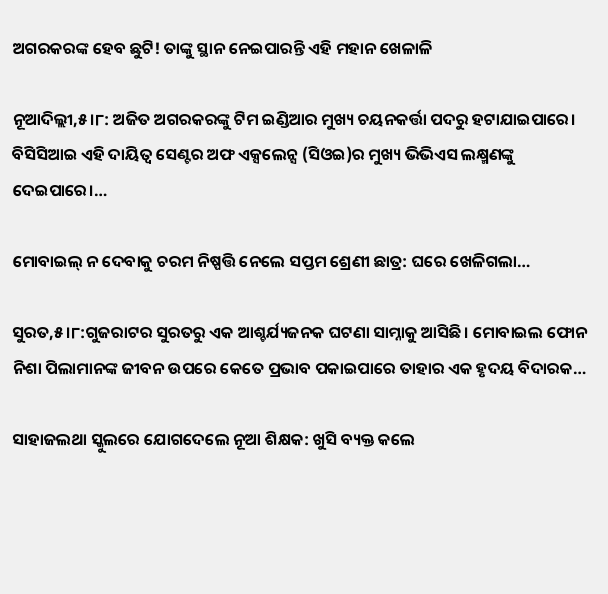ଅଗରକରଙ୍କ ହେବ ଛୁଟି! ତାଙ୍କୁ ସ୍ଥାନ ନେଇପାରନ୍ତି ଏହି ମହାନ ଖେଳାଳି

ନୂଆଦିଲ୍ଲୀ,୫।୮: ଅଜିତ ଅଗରକରଙ୍କୁ ଟିମ ଇଣ୍ଡିଆର ମୁଖ୍ୟ ଚୟନକର୍ତ୍ତା ପଦରୁ ହଟାଯାଇପାରେ। ବିସିସିଆଇ ଏହି ଦାୟିତ୍ୱ ସେଣ୍ଟର ଅଫ ଏକ୍ସଲେନ୍ସ (ସିଓଇ)ର ମୁଖ୍ୟ ଭିଭିଏସ ଲକ୍ଷ୍ମଣଙ୍କୁ ଦେଇପାରେ।…

ମୋବାଇଲ୍‌ ନ ଦେବାକୁ ଚରମ ନିଷ୍ପତ୍ତି ନେଲେ ସପ୍ତମ ଶ୍ରେଣୀ ଛାତ୍ର: ଘରେ ଖେଳିଗଲା…

ସୁରତ,୫।୮:ଗୁଜରାଟର ସୁରତରୁ ଏକ ଆଶ୍ଚର୍ଯ୍ୟଜନକ ଘଟଣା ସାମ୍ନାକୁ ଆସିଛି। ମୋବାଇଲ ଫୋନ ନିଶା ପିଲାମାନଙ୍କ ଜୀବନ ଉପରେ କେତେ ପ୍ରଭାବ ପକାଇପାରେ ତାହାର ଏକ ହୃଦୟ ବିଦାରକ…

ସାହାଜଲଥା ସ୍କୁଲରେ ଯୋଗଦେଲେ ନୂଆ ଶିକ୍ଷକ: ଖୁସି ବ୍ୟକ୍ତ କଲେ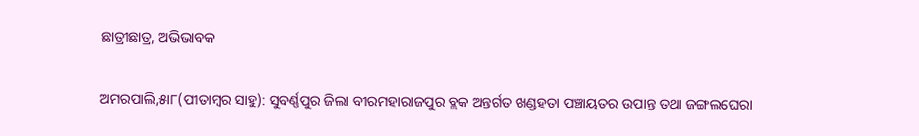ଛାତ୍ରୀଛାତ୍ର, ଅଭିଭାବକ

ଅମରପାଲି,୫ା୮(ପୀତାମ୍ବର ସାହୁ): ସୁବର୍ଣ୍ଣପୁର ଜିଲା ବୀରମହାରାଜପୁର ବ୍ଲକ ଅନ୍ତର୍ଗତ ଖଣ୍ଡହତା ପଞ୍ଚାୟତର ଉପାନ୍ତ ତଥା ଜଙ୍ଗଲଘେରା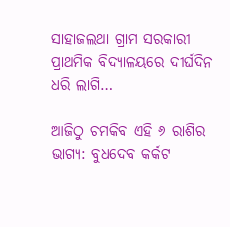ସାହାଜଲଥା ଗ୍ରାମ ସରକାରୀ ପ୍ରାଥମିକ ବିଦ୍ୟାଳୟରେ ଦୀର୍ଘଦିନ ଧରି ଲାଗି…

ଆଜିଠୁ ଚମକିବ ଏହି ୬ ରାଶିର ଭାଗ୍ୟ: ବୁଧଦେବ କର୍କଟ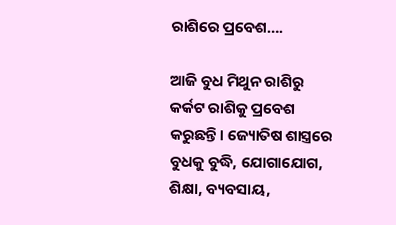ରାଶିରେ ପ୍ରବେଶ….

ଆଜି ବୁଧ ମିଥୁନ ରାଶିରୁ କର୍କଟ ରାଶିକୁ ପ୍ରବେଶ କରୁଛନ୍ତି। ଜ୍ୟୋତିଷ ଶାସ୍ତ୍ରରେ ବୁଧକୁ ବୁଦ୍ଧି, ଯୋଗାଯୋଗ, ଶିକ୍ଷା, ବ୍ୟବସାୟ,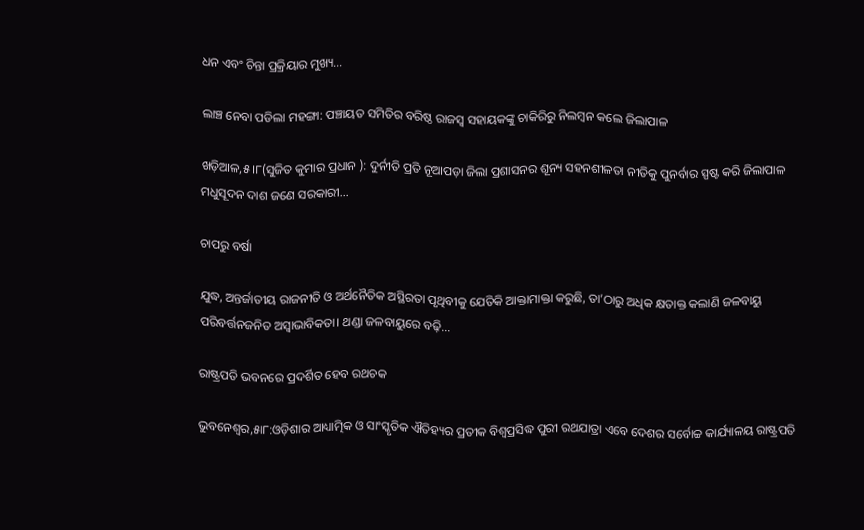ଧନ ଏବଂ ଚିନ୍ତା ପ୍ରକ୍ରିୟାର ମୁଖ୍ୟ…

ଲାଞ୍ଚ ନେବା ପଡିଲା ମହଙ୍ଗା: ପଞ୍ଚାୟତ ସମିତିର ବରିଷ୍ଠ ରାଜସ୍ବ ସହାୟକଙ୍କୁ ଚାକିରିରୁ ନିଲମ୍ବନ କଲେ ଜିଲାପାଳ

ଖଡ଼ିଆଳ,୫।୮(ସୁଜିତ କୁମାର ପ୍ରଧାନ ): ଦୁର୍ନୀତି ପ୍ରତି ନୂଆପଡ଼ା ଜିଲା ପ୍ରଶାସନର ଶୂନ୍ୟ ସହନଶୀଳତା ନୀତିକୁ ପୁନର୍ବାର ସ୍ପଷ୍ଟ କରି ଜିଲାପାଳ ମଧୁସୂଦନ ଦାଶ ଜଣେ ସରକାରୀ…

ଚାପରୁ ବର୍ଷା

ଯୁଦ୍ଧ, ଅନ୍ତର୍ଜାତୀୟ ରାଜନୀତି ଓ ଅର୍ଥନୈତିକ ଅସ୍ଥିରତା ପୃଥିବୀକୁ ଯେତିକି ଆକ୍ତାମାକ୍ତା କରୁଛି, ତା’ଠାରୁ ଅଧିକ କ୍ଷତାକ୍ତ କଲାଣି ଜଳବାୟୁ ପରିବର୍ତ୍ତନଜନିତ ଅସ୍ବାଭାବିକତା। ଥଣ୍ଡା ଜଳବାୟୁରେ ବଢ଼ି…

ରାଷ୍ଟ୍ରପତି ଭବନରେ ପ୍ରଦର୍ଶିତ ହେବ ରଥଚକ

ଭୁବନେଶ୍ୱର,୫ା୮:ଓଡ଼ିଶାର ଆଧ୍ୟାତ୍ମିକ ଓ ସାଂସ୍କୃତିକ ଐତିହ୍ୟର ପ୍ରତୀକ ବିଶ୍ୱପ୍ରସିଦ୍ଧ ପୁରୀ ରଥଯାତ୍ରା ଏବେ ଦେଶର ସର୍ବୋଚ୍ଚ କାର୍ଯ୍ୟାଳୟ ରାଷ୍ଟ୍ରପତି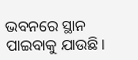ଭବନରେ ସ୍ଥାନ ପାଇବାକୁ ଯାଉଛି।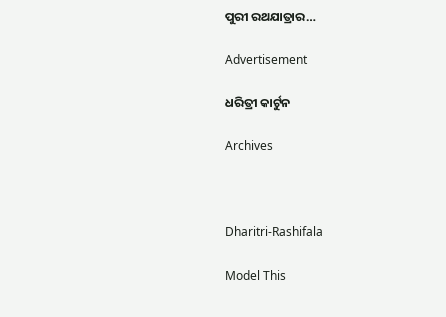ପୁରୀ ରଥଯାତ୍ରାର…

Advertisement

ଧରିତ୍ରୀ କାର୍ଟୁନ

Archives



Dharitri-Rashifala

Model This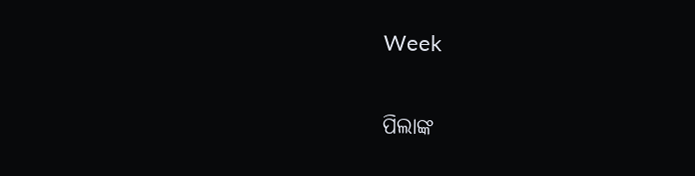Week

ପିଲାଙ୍କ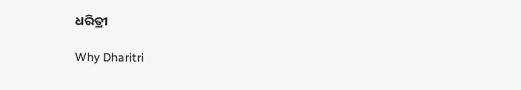ଧରିତ୍ରୀ

Why Dharitri